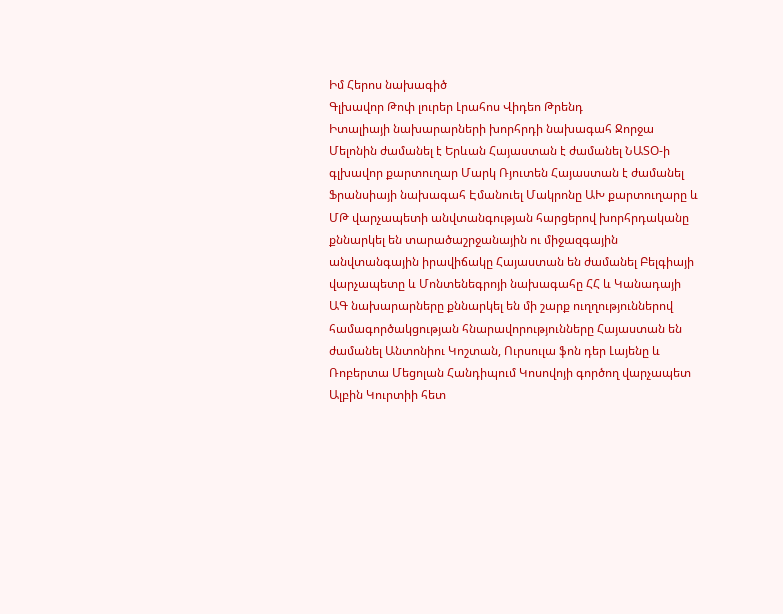Իմ Հերոս նախագիծ
Գլխավոր Թոփ լուրեր Լրահոս Վիդեո Թրենդ
Իտալիայի նախարարների խորհրդի նախագահ Ջորջա Մելոնին ժամանել է Երևան Հայաստան է ժամանել ՆԱՏՕ-ի գլխավոր քարտուղար Մարկ Ռյուտեն Հայաստան է ժամանել Ֆրանսիայի նախագահ Էմանուել Մակրոնը ԱԽ քարտուղարը և ՄԹ վարչապետի անվտանգության հարցերով խորհրդականը քննարկել են տարածաշրջանային ու միջազգային անվտանգային իրավիճակը Հայաստան են ժամանել Բելգիայի վարչապետը և Մոնտենեգրոյի նախագահը ՀՀ և Կանադայի ԱԳ նախարարները քննարկել են մի շարք ուղղություններով համագործակցության հնարավորությունները Հայաստան են ժամանել Անտոնիու Կոշտան, Ուրսուլա ֆոն դեր Լայենը և Ռոբերտա Մեցոլան Հանդիպում Կոսովոյի գործող վարչապետ Ալբին Կուրտիի հետ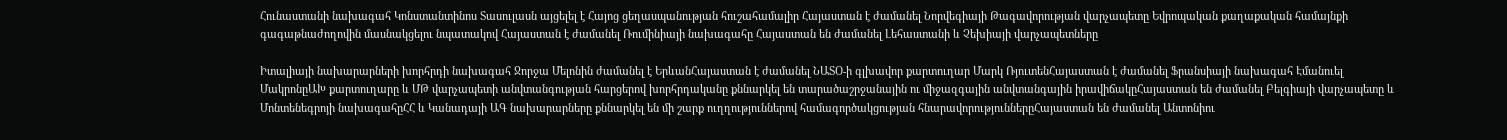Հունաստանի նախագահ Կոնստանտինոս Տասուլասն այցելել է Հայոց ցեղասպանության հուշահամալիր Հայաստան է ժամանել Նորվեգիայի Թագավորության վարչապետը Եվրոպական քաղաքական համայնքի գագաթնաժողովին մասնակցելու նպատակով Հայաստան է ժամանել Ռումինիայի նախագահը Հայաստան են ժամանել Լեհաստանի և Չեխիայի վարչապետները

Իտալիայի նախարարների խորհրդի նախագահ Ջորջա Մելոնին ժամանել է ԵրևանՀայաստան է ժամանել ՆԱՏՕ-ի գլխավոր քարտուղար Մարկ ՌյուտենՀայաստան է ժամանել Ֆրանսիայի նախագահ Էմանուել ՄակրոնըԱԽ քարտուղարը և ՄԹ վարչապետի անվտանգության հարցերով խորհրդականը քննարկել են տարածաշրջանային ու միջազգային անվտանգային իրավիճակըՀայաստան են ժամանել Բելգիայի վարչապետը և Մոնտենեգրոյի նախագահըՀՀ և Կանադայի ԱԳ նախարարները քննարկել են մի շարք ուղղություններով համագործակցության հնարավորություններըՀայաստան են ժամանել Անտոնիու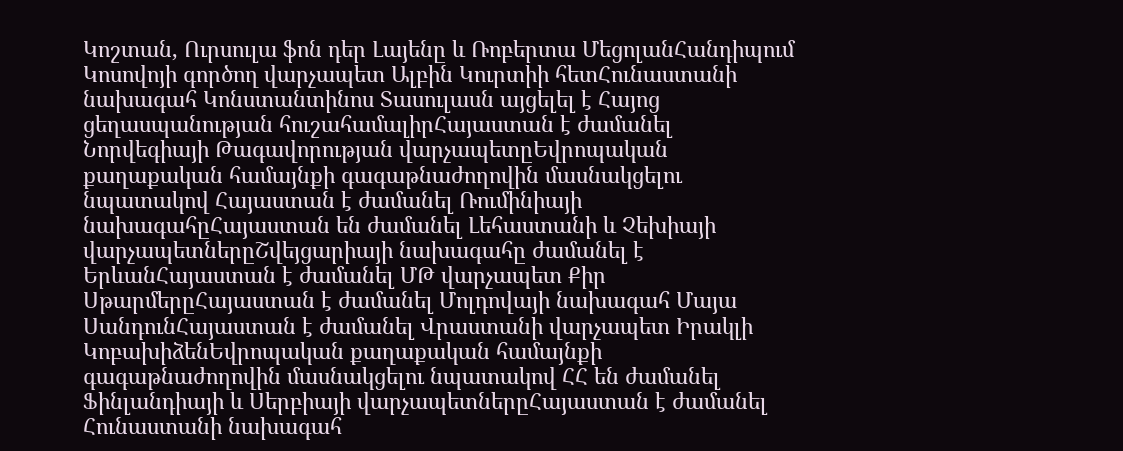Կոշտան, Ուրսուլա ֆոն դեր Լայենը և Ռոբերտա ՄեցոլանՀանդիպում Կոսովոյի գործող վարչապետ Ալբին Կուրտիի հետՀունաստանի նախագահ Կոնստանտինոս Տասուլասն այցելել է Հայոց ցեղասպանության հուշահամալիրՀայաստան է ժամանել Նորվեգիայի Թագավորության վարչապետըԵվրոպական քաղաքական համայնքի գագաթնաժողովին մասնակցելու նպատակով Հայաստան է ժամանել Ռումինիայի նախագահըՀայաստան են ժամանել Լեհաստանի և Չեխիայի վարչապետներըՇվեյցարիայի նախագահը ժամանել է ԵրևանՀայաստան է ժամանել ՄԹ վարչապետ Քիր ՍթարմերըՀայաստան է ժամանել Մոլդովայի նախագահ Մայա ՍանդունՀայաստան է ժամանել Վրաստանի վարչապետ Իրակլի ԿոբախիձենԵվրոպական քաղաքական համայնքի գագաթնաժողովին մասնակցելու նպատակով ՀՀ են ժամանել Ֆինլանդիայի և Սերբիայի վարչապետներըՀայաստան է ժամանել Հունաստանի նախագահ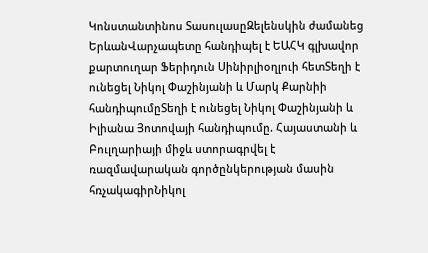Կոնստանտինոս ՏասուլասըԶելենսկին ժամանեց ԵրևանՎարչապետը հանդիպել է ԵԱՀԿ գլխավոր քարտուղար Ֆերիդուն Սինիրլիօղլուի հետՏեղի է ունեցել Նիկոլ Փաշինյանի և Մարկ Քարնիի հանդիպումըՏեղի է ունեցել Նիկոլ Փաշինյանի և Իլիանա Յոտովայի հանդիպումը. Հայաստանի և Բուլղարիայի միջև ստորագրվել է ռազմավարական գործընկերության մասին հռչակագիրՆիկոլ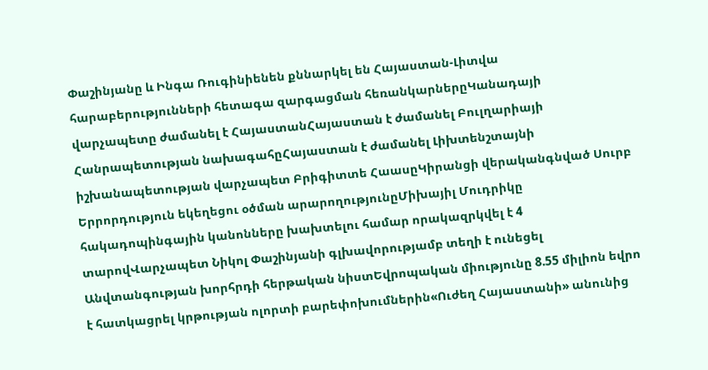Փաշինյանը և Ինգա Ռուգինիենեն քննարկել են Հայաստան-Լիտվա հարաբերությունների հետագա զարգացման հեռանկարներըԿանադայի վարչապետը ժամանել է ՀայաստանՀայաստան է ժամանել Բուլղարիայի Հանրապետության նախագահըՀայաստան է ժամանել Լիխտենշտայնի իշխանապետության վարչապետ Բրիգիտտե ՀաասըԿիրանցի վերականգնված Սուրբ Երրորդություն եկեղեցու օծման արարողությունըՄիխայիլ Մուդրիկը հակադոպինգային կանոնները խախտելու համար որակազրկվել է 4 տարովՎարչապետ Նիկոլ Փաշինյանի գլխավորությամբ տեղի է ունեցել Անվտանգության խորհրդի հերթական նիստԵվրոպական միությունը 8.55 միլիոն եվրո է հատկացրել կրթության ոլորտի բարեփոխումներին«Ուժեղ Հայաստանի» անունից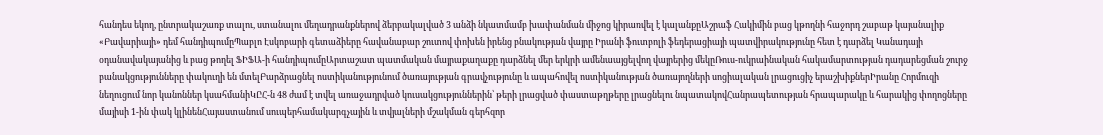հանդես եկող, ընտրակաշառք տալու, ստանալու մեղադրանքներով ձերբակալված 3 անձի նկատմամբ խափանման միջոց կիրառվել է կալանքըԱշրաֆ Հակիմին բաց կթողնի հաջորդ շաբաթ կայանալիք «Բավարիայի» դեմ հանդիպումըՊաբլո Էսկոբարի գետաձիերը հավանաբար շուտով փոխեն իրենց բնակության վայրը Իրանի ֆուտբոլի ֆեդերացիայի պատվիրակությունը հետ է դարձել Կանադայի օդանավակայանից և բաց թողել ՖԻՖԱ-ի հանդիպումըԱրտաշատ պատմական մայրաքաղաքը դարձնել մեր երկրի ամենաայցելվող վայրերից մեկըՌուս-ուկրաինական հակամարտության դադարեցման շուրջ բանակցությունները փակուղի են մտելԲարձրացնել ոստիկանությունում ծառայության գրավչությունը և ապահովել ոստիկանության ծառայողների սոցիալական լրացուցիչ երաշխիքներԻրանը Հորմուզի նեղուցում նոր կանոններ կսահմանիԿԸՀ-ն 48 ժամ է տվել առաջադրված կուսակցություններին՝ թերի լրացված փաստաթղթերը լրացնելու նպատակովՀանրապետության հրապարակը և հարակից փողոցները մայիսի 1-ին փակ կլինենՀայաստանում սուպերհամակարգչային և տվյալների մշակման գերհզոր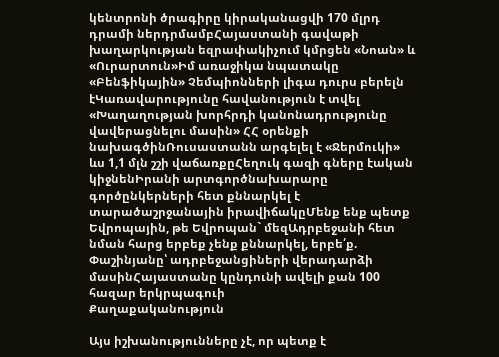կենտրոնի ծրագիրը կիրականացվի 170 մլրդ դրամի ներդրմամբՀայաստանի գավաթի խաղարկության եզրափակիչում կմրցեն «Նոան» և «Ուրարտուն»Իմ առաջիկա նպատակը «Բենֆիկային» Չեմպիոնների լիգա դուրս բերելն էԿառավարությունը հավանություն է տվել «Խաղաղության խորհրդի կանոնադրությունը վավերացնելու մասին» ՀՀ օրենքի նախագծինՌուսաստանն արգելել է «Ջերմուկի» ևս 1,1 մլն շշի վաճառքըՀեղուկ գազի գները էական կիջնենԻրանի արտգործնախարարը գործընկերների հետ քննարկել է տարածաշրջանային իրավիճակըՄենք ենք պետք Եվրոպային, թե Եվրոպան` մեզԱդրբեջանի հետ նման հարց երբեք չենք քննարկել, երբե՛ք. Փաշինյանը՝ ադրբեջանցիների վերադարձի մասինՀայաստանը կընդունի ավելի քան 100 հազար երկրպագուի
Քաղաքականություն

Այս իշխանությունները չէ, որ պետք է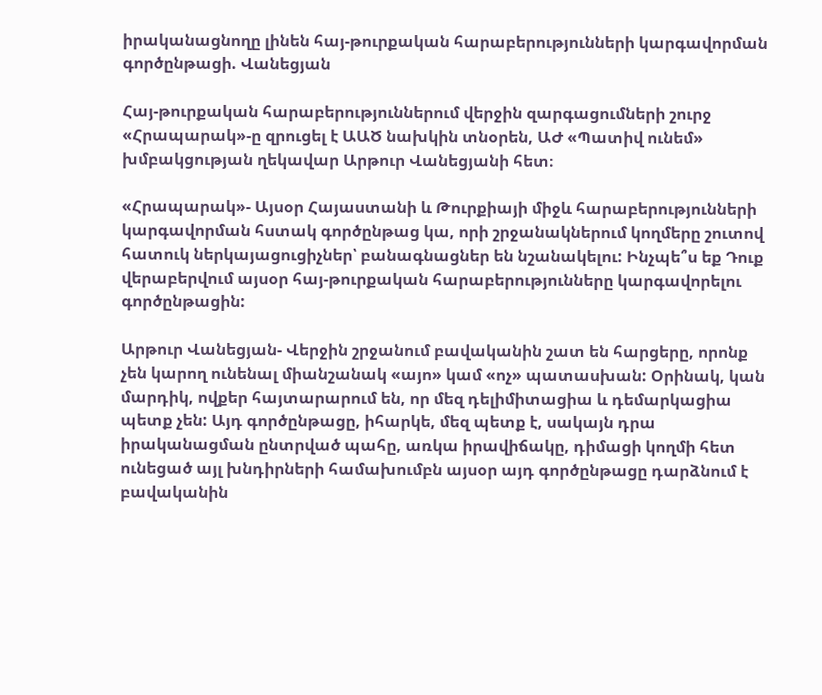իրականացնողը լինեն հայ-թուրքական հարաբերությունների կարգավորման գործընթացի. Վանեցյան

Հայ-թուրքական հարաբերություններում վերջին զարգացումների շուրջ «Հրապարակ»-ը զրուցել է ԱԱԾ նախկին տնօրեն, ԱԺ «Պատիվ ունեմ» խմբակցության ղեկավար Արթուր Վանեցյանի հետ։

«Հրապարակ»- Այսօր Հայաստանի և Թուրքիայի միջև հարաբերությունների կարգավորման հստակ գործընթաց կա, որի շրջանակներում կողմերը շուտով հատուկ ներկայացուցիչներ՝ բանագնացներ են նշանակելու: Ինչպե՞ս եք Դուք վերաբերվում այսօր հայ-թուրքական հարաբերությունները կարգավորելու գործընթացին:

Արթուր Վանեցյան- Վերջին շրջանում բավականին շատ են հարցերը, որոնք չեն կարող ունենալ միանշանակ «այո» կամ «ոչ» պատասխան: Օրինակ, կան մարդիկ, ովքեր հայտարարում են, որ մեզ դելիմիտացիա և դեմարկացիա պետք չեն: Այդ գործընթացը, իհարկե, մեզ պետք է, սակայն դրա իրականացման ընտրված պահը, առկա իրավիճակը, դիմացի կողմի հետ ունեցած այլ խնդիրների համախումբն այսօր այդ գործընթացը դարձնում է բավականին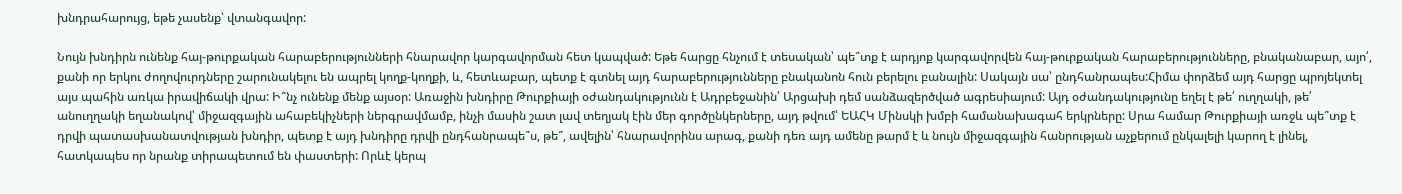խնդրահարույց, եթե չասենք՝ վտանգավոր:

Նույն խնդիրն ունենք հայ-թուրքական հարաբերությունների հնարավոր կարգավորման հետ կապված: Եթե հարցը հնչում է տեսական՝ պե՞տք է արդյոք կարգավորվեն հայ-թուրքական հարաբերությունները, բնականաբար, այո՛, քանի որ երկու ժողովուրդները շարունակելու են ապրել կողք-կողքի, և, հետևաբար, պետք է գտնել այդ հարաբերությունները բնականոն հուն բերելու բանալին: Սակայն սա՝ ընդհանրապես:Հիմա փորձեմ այդ հարցը պրոյեկտել այս պահին առկա իրավիճակի վրա: Ի՞նչ ունենք մենք այսօր: Առաջին խնդիրը Թուրքիայի օժանդակությունն է Ադրբեջանին՝ Արցախի դեմ սանձազերծված ագրեսիայում: Այդ օժանդակությունը եղել է թե՛ ուղղակի, թե՛ անուղղակի եղանակով՝ միջազգային ահաբեկիչների ներգրավմամբ, ինչի մասին շատ լավ տեղյակ էին մեր գործընկերները, այդ թվում՝ ԵԱՀԿ Մինսկի խմբի համանախագահ երկրները: Սրա համար Թուրքիայի առջև պե՞տք է դրվի պատասխանատվության խնդիր, պետք է այդ խնդիրը դրվի ընդհանրապե՞ս, թե՞, ավելին՝ հնարավորինս արագ, քանի դեռ այդ ամենը թարմ է և նույն միջազգային հանրության աչքերում ընկալելի կարող է լինել, հատկապես որ նրանք տիրապետում են փաստերի: Որևէ կերպ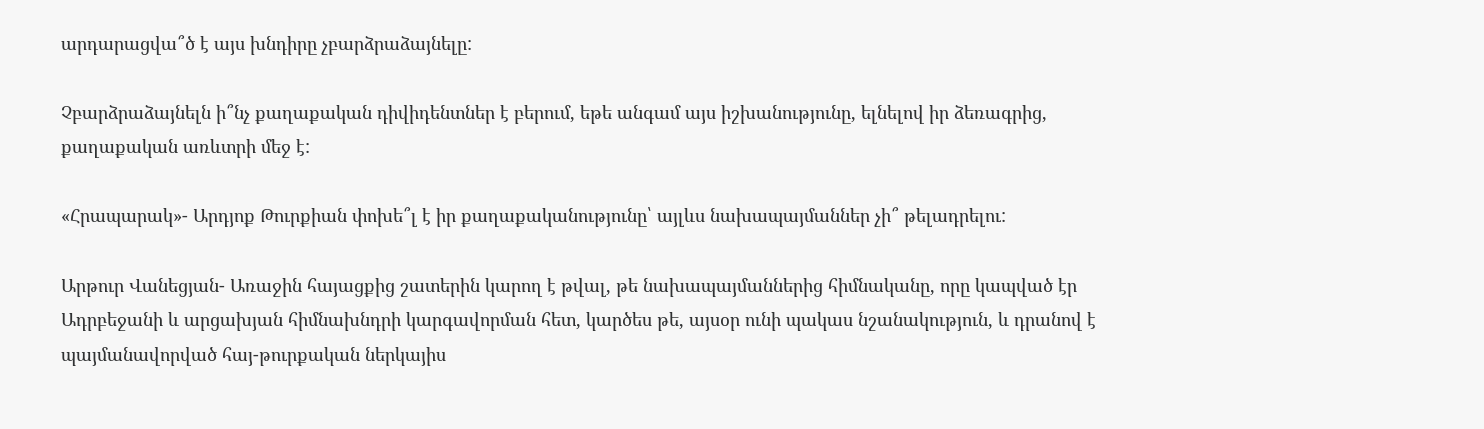արդարացվա՞ծ է այս խնդիրը չբարձրաձայնելը:

Չբարձրաձայնելն ի՞նչ քաղաքական դիվիդենտներ է բերում, եթե անգամ այս իշխանությունը, ելնելով իր ձեռագրից, քաղաքական առևտրի մեջ է:

«Հրապարակ»- Արդյոք Թուրքիան փոխե՞լ է իր քաղաքականությունը՝ այլևս նախապայմաններ չի՞ թելադրելու:

Արթուր Վանեցյան- Առաջին հայացքից շատերին կարող է թվալ, թե նախապայմաններից հիմնականը, որը կապված էր Ադրբեջանի և արցախյան հիմնախնդրի կարգավորման հետ, կարծես թե, այսօր ունի պակաս նշանակություն, և դրանով է պայմանավորված հայ-թուրքական ներկայիս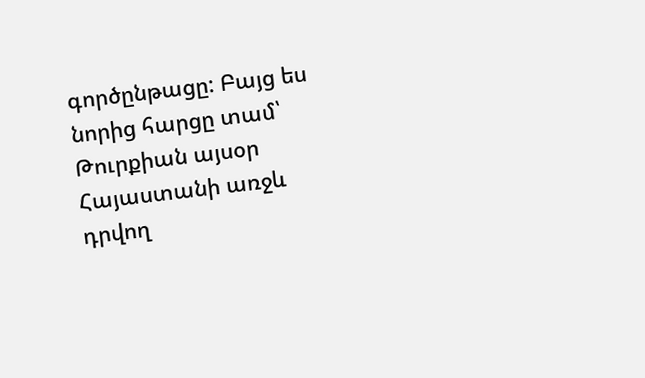գործընթացը: Բայց ես նորից հարցը տամ՝ Թուրքիան այսօր Հայաստանի առջև դրվող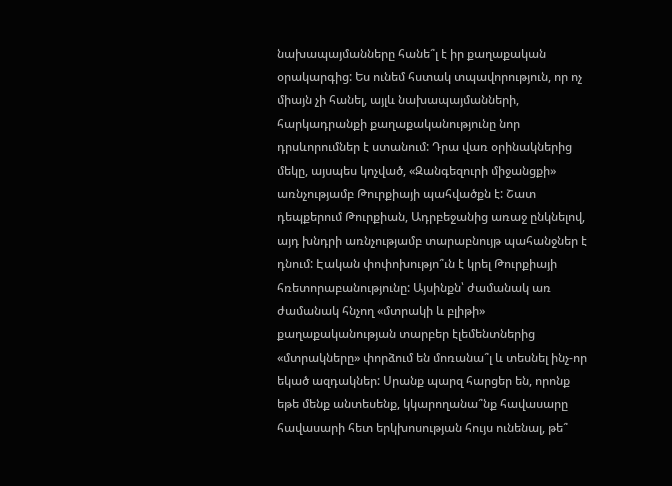նախապայմանները հանե՞լ է իր քաղաքական օրակարգից: Ես ունեմ հստակ տպավորություն, որ ոչ միայն չի հանել, այլև նախապայմանների, հարկադրանքի քաղաքականությունը նոր դրսևորումներ է ստանում: Դրա վառ օրինակներից մեկը, այսպես կոչված, «Զանգեզուրի միջանցքի» առնչությամբ Թուրքիայի պահվածքն է: Շատ դեպքերում Թուրքիան, Ադրբեջանից առաջ ընկնելով, այդ խնդրի առնչությամբ տարաբնույթ պահանջներ է դնում: Էական փոփոխությո՞ւն է կրել Թուրքիայի հռետորաբանությունը: Այսինքն՝ ժամանակ առ ժամանակ հնչող «մտրակի և բլիթի» քաղաքականության տարբեր էլեմենտներից «մտրակները» փորձում են մոռանա՞լ և տեսնել ինչ-որ եկած ազդակներ: Սրանք պարզ հարցեր են, որոնք եթե մենք անտեսենք, կկարողանա՞նք հավասարը հավասարի հետ երկխոսության հույս ունենալ, թե՞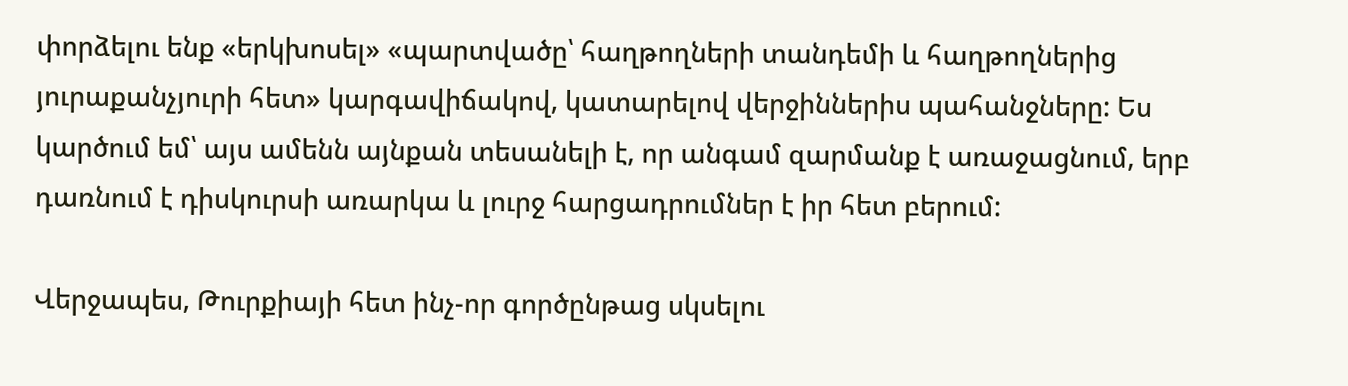փորձելու ենք «երկխոսել» «պարտվածը՝ հաղթողների տանդեմի և հաղթողներից յուրաքանչյուրի հետ» կարգավիճակով, կատարելով վերջիններիս պահանջները: Ես կարծում եմ՝ այս ամենն այնքան տեսանելի է, որ անգամ զարմանք է առաջացնում, երբ դառնում է դիսկուրսի առարկա և լուրջ հարցադրումներ է իր հետ բերում:

Վերջապես, Թուրքիայի հետ ինչ-որ գործընթաց սկսելու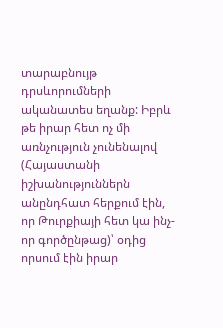տարաբնույթ դրսևորումների ականատես եղանք: Իբրև թե իրար հետ ոչ մի առնչություն չունենալով (Հայաստանի իշխանություններն անընդհատ հերքում էին, որ Թուրքիայի հետ կա ինչ-որ գործընթաց)՝ օդից որսում էին իրար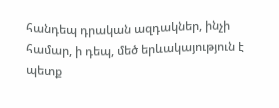հանդեպ դրական ազդակներ, ինչի համար, ի դեպ, մեծ երևակայություն է պետք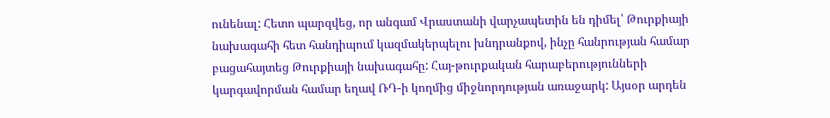ունենալ: Հետո պարզվեց, որ անգամ Վրաստանի վարչապետին են դիմել՝ Թուրքիայի նախագահի հետ հանդիպում կազմակերպելու խնդրանքով, ինչը հանրության համար բացահայտեց Թուրքիայի նախագահը: Հայ-թուրքական հարաբերությունների կարգավորման համար եղավ ՌԴ-ի կողմից միջնորդության առաջարկ: Այսօր արդեն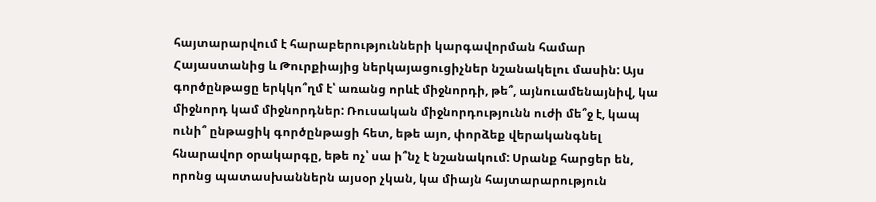հայտարարվում է հարաբերությունների կարգավորման համար Հայաստանից և Թուրքիայից ներկայացուցիչներ նշանակելու մասին: Այս գործընթացը երկկո՞ղմ է՝ առանց որևէ միջնորդի, թե՞, այնուամենայնիվ, կա միջնորդ կամ միջնորդներ: Ռուսական միջնորդությունն ուժի մե՞ջ է, կապ ունի՞ ընթացիկ գործընթացի հետ, եթե այո, փորձեք վերականգնել հնարավոր օրակարգը, եթե ոչ՝ սա ի՞նչ է նշանակում: Սրանք հարցեր են, որոնց պատասխաններն այսօր չկան, կա միայն հայտարարություն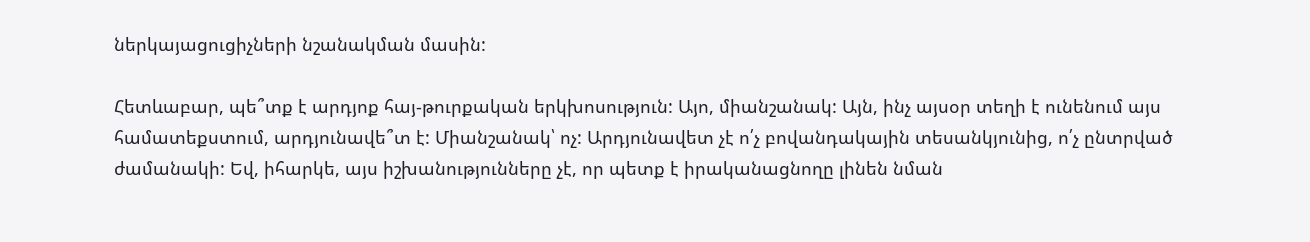ներկայացուցիչների նշանակման մասին:

Հետևաբար, պե՞տք է արդյոք հայ-թուրքական երկխոսություն: Այո, միանշանակ: Այն, ինչ այսօր տեղի է ունենում այս համատեքստում, արդյունավե՞տ է: Միանշանակ՝ ոչ: Արդյունավետ չէ ո՛չ բովանդակային տեսանկյունից, ո՛չ ընտրված ժամանակի: Եվ, իհարկե, այս իշխանությունները չէ, որ պետք է իրականացնողը լինեն նման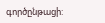գործընթացի: